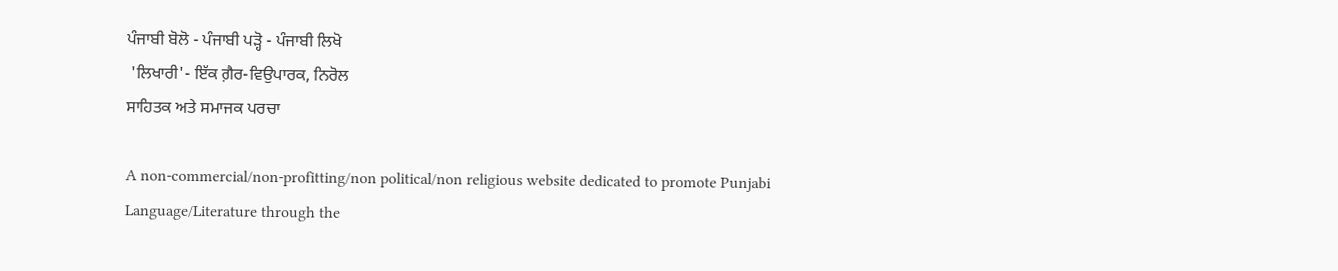ਪੰਜਾਬੀ ਬੋਲੋ - ਪੰਜਾਬੀ ਪੜ੍ਹੋ - ਪੰਜਾਬੀ ਲਿਖੋ
 'ਲਿਖਾਰੀ'- ਇੱਕ ਗ਼ੈਰ-ਵਿਉਪਾਰਕ, ਨਿਰੋਲ
ਸਾਹਿਤਕ ਅਤੇ ਸਮਾਜਕ ਪਰਚਾ

A non-commercial/non-profitting/non political/non religious website dedicated to promote Punjabi Language/Literature through the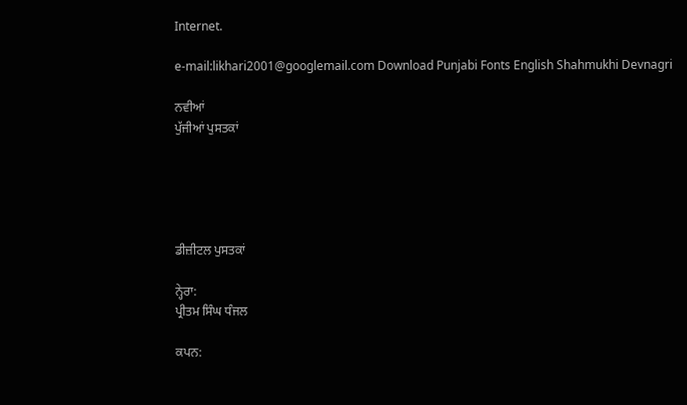Internet.

e-mail:likhari2001@googlemail.com Download Punjabi Fonts English Shahmukhi Devnagri

ਨਵੀਆਂ
ਪੁੱਜੀਆਂ ਪੁਸਤਕਾਂ





ਡੀਜ਼ੀਟਲ ਪੁਸਤਕਾਂ

ਨ੍ਹੇਰਾ:
ਪ੍ਰੀਤਮ ਸਿੰਘ ਧੰਜਲ

ਕਪਨ: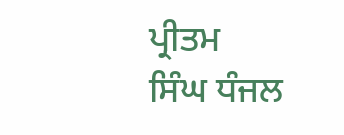ਪ੍ਰੀਤਮ
ਸਿੰਘ ਧੰਜਲ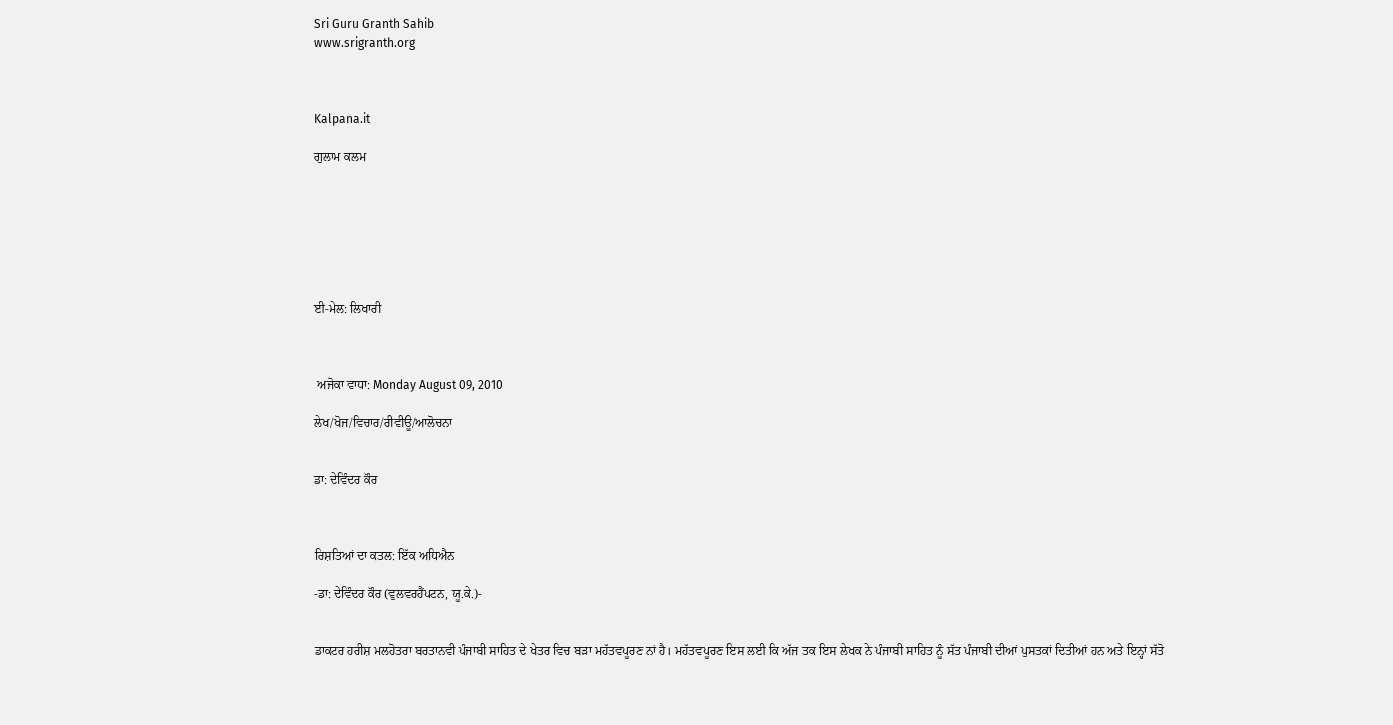Sri Guru Granth Sahib
www.srigranth.org



Kalpana.it

ਗੁਲਾਮ ਕਲਮ







ਈ-ਮੇਲ: ਲਿਖਾਰੀ



 ਅਜੋਕਾ ਵਾਧਾ: Monday August 09, 2010

ਲੇਖ/ਖੋਜ/ਵਿਚਾਰ/ਰੀਵੀਊ/ਆਲੋਚਨਾ


ਡਾ: ਦੇਵਿੰਦਰ ਕੌਰ



ਰਿਸ਼ਤਿਆਂ ਦਾ ਕਤਲ: ਇੱਕ ਅਧਿਐਨ

-ਡਾ: ਦੇਵਿੰਦਰ ਕੌਰ (ਵੁਲਵਰਹੈਂਪਟਨ, ਯੂ.ਕੇ.)-


ਡਾਕਟਰ ਹਰੀਸ਼ ਮਲਹੋਤਰਾ ਬਰਤਾਨਵੀ ਪੰਜਾਬੀ ਸਾਹਿਤ ਦੇ ਖੇਤਰ ਵਿਚ ਬੜਾ ਮਹੱਤਵਪੂਰਣ ਨਾਂ ਹੈ। ਮਹੱਤਵਪੂਰਣ ਇਸ ਲਈ ਕਿ ਅੱਜ ਤਕ ਇਸ ਲੇਖਕ ਨੇ ਪੰਜਾਬੀ ਸਾਹਿਤ ਨੂੰ ਸੱਤ ਪੰਜਾਬੀ ਦੀਆਂ ਪੁਸਤਕਾਂ ਦਿਤੀਆਂ ਹਨ ਅਤੇ ਇਨ੍ਹਾਂ ਸੱਤੋ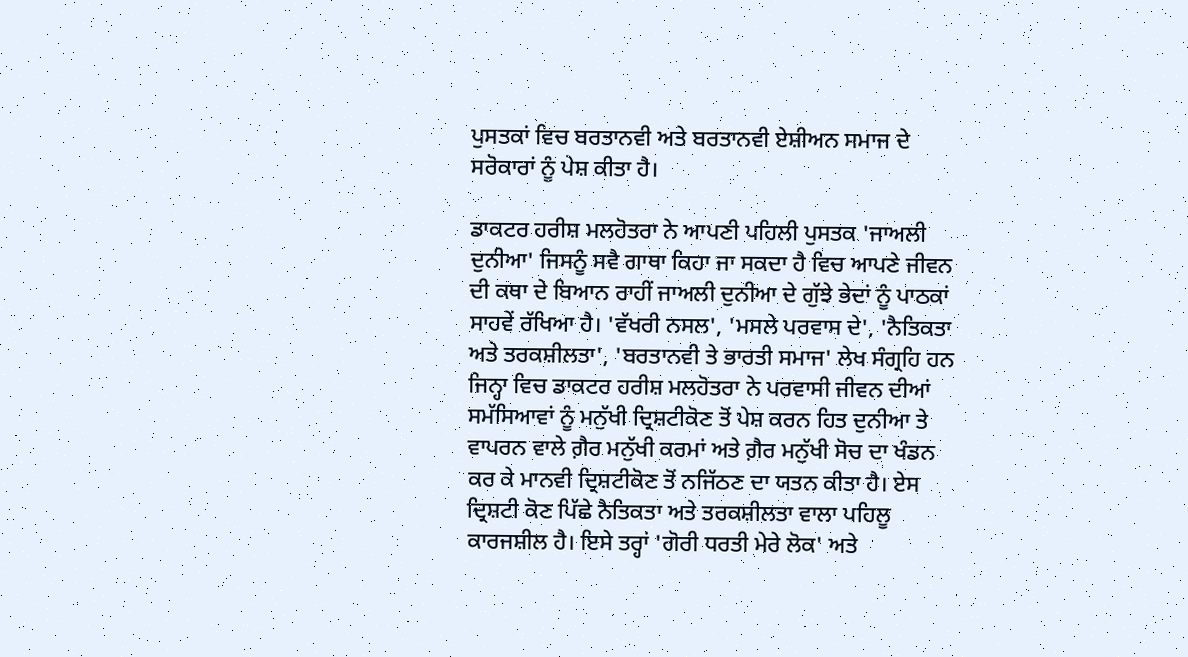ਪੁਸਤਕਾਂ ਵਿਚ ਬਰਤਾਨਵੀ ਅਤੇ ਬਰਤਾਨਵੀ ਏਸ਼ੀਅਨ ਸਮਾਜ ਦੇ ਸਰੋਕਾਰਾਂ ਨੂੰ ਪੇਸ਼ ਕੀਤਾ ਹੈ।

ਡਾਕਟਰ ਹਰੀਸ਼ ਮਲਹੋਤਰਾ ਨੇ ਆਪਣੀ ਪਹਿਲੀ ਪੁਸਤਕ 'ਜਾਅਲੀ ਦੁਨੀਆ' ਜਿਸਨੂੰ ਸਵੈ ਗਾਥਾ ਕਿਹਾ ਜਾ ਸਕਦਾ ਹੈ ਵਿਚ ਆਪਣੇ ਜੀਵਨ ਦੀ ਕਥਾ ਦੇ ਬਿਆਨ ਰਾਹੀਂ ਜਾਅਲੀ ਦੁਨੀਆ ਦੇ ਗੁੱਝੇ ਭੇਦਾਂ ਨੂੰ ਪਾਠਕਾਂ ਸਾਹਵੇਂ ਰੱਖਿਆ ਹੈ। 'ਵੱਖਰੀ ਨਸਲ', 'ਮਸਲੇ ਪਰਵਾਸ ਦੇ', 'ਨੈਤਿਕਤਾ ਅਤੇ ਤਰਕਸ਼ੀਲਤਾ', 'ਬਰਤਾਨਵੀ ਤੇ ਭਾਰਤੀ ਸਮਾਜ' ਲੇਖ ਸੰਗ੍ਰਹਿ ਹਨ ਜਿਨ੍ਹਾ ਵਿਚ ਡਾਕਟਰ ਹਰੀਸ਼ ਮਲਹੋਤਰਾ ਨੇ ਪਰਵਾਸੀ ਜੀਵਨ ਦੀਆਂ ਸਮੱਸਿਆਵਾਂ ਨੂੰ ਮਨੁੱਖੀ ਦ੍ਰਿਸ਼ਟੀਕੋਣ ਤੋਂ ਪੇਸ਼ ਕਰਨ ਹਿਤ ਦੁਨੀਆ ਤੇ ਵਾਪਰਨ ਵਾਲੇ ਗ਼ੈਰ ਮਨੁੱਖੀ ਕਰਮਾਂ ਅਤੇ ਗ਼ੈਰ ਮਨੁੱਖੀ ਸੋਚ ਦਾ ਖੰਡਨ ਕਰ ਕੇ ਮਾਨਵੀ ਦ੍ਰਿਸ਼ਟੀਕੋਣ ਤੋਂ ਨਜਿੱਠਣ ਦਾ ਯਤਨ ਕੀਤਾ ਹੈ। ਏਸ ਦ੍ਰਿਸ਼ਟੀ ਕੋਣ ਪਿੱਛੇ ਨੈਤਿਕਤਾ ਅਤੇ ਤਰਕਸ਼ੀਲਤਾ ਵਾਲਾ ਪਹਿਲੂ ਕਾਰਜਸ਼ੀਲ ਹੈ। ਇਸੇ ਤਰ੍ਹਾਂ 'ਗੋਰੀ ਧਰਤੀ ਮੇਰੇ ਲੋਕ' ਅਤੇ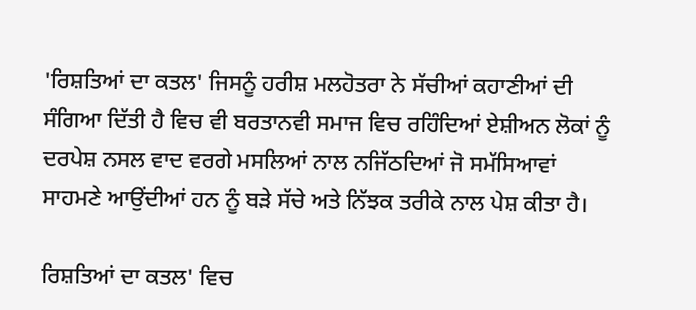'ਰਿਸ਼ਤਿਆਂ ਦਾ ਕਤਲ' ਜਿਸਨੂੰ ਹਰੀਸ਼ ਮਲਹੋਤਰਾ ਨੇ ਸੱਚੀਆਂ ਕਹਾਣੀਆਂ ਦੀ ਸੰਗਿਆ ਦਿੱਤੀ ਹੈ ਵਿਚ ਵੀ ਬਰਤਾਨਵੀ ਸਮਾਜ ਵਿਚ ਰਹਿੰਦਿਆਂ ਏਸ਼ੀਅਨ ਲੋਕਾਂ ਨੂੰ ਦਰਪੇਸ਼ ਨਸਲ ਵਾਦ ਵਰਗੇ ਮਸਲਿਆਂ ਨਾਲ ਨਜਿੱਠਦਿਆਂ ਜੋ ਸਮੱਸਿਆਵਾਂ ਸਾਹਮਣੇ ਆਉਂਦੀਆਂ ਹਨ ਨੂੰ ਬੜੇ ਸੱਚੇ ਅਤੇ ਨਿੱਝਕ ਤਰੀਕੇ ਨਾਲ ਪੇਸ਼ ਕੀਤਾ ਹੈ।

ਰਿਸ਼ਤਿਆਂ ਦਾ ਕਤਲ' ਵਿਚ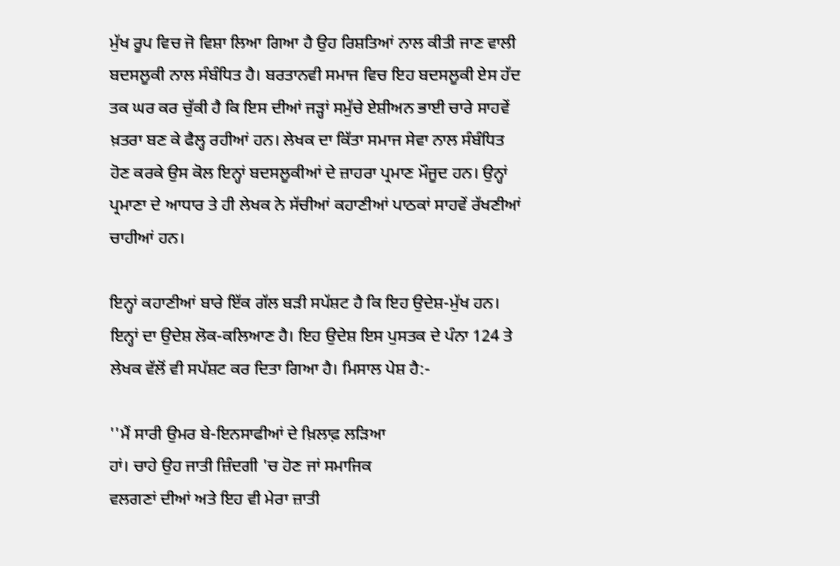ਮੁੱਖ ਰੂਪ ਵਿਚ ਜੋ ਵਿਸ਼ਾ ਲਿਆ ਗਿਆ ਹੈ ਉਹ ਰਿਸ਼ਤਿਆਂ ਨਾਲ ਕੀਤੀ ਜਾਣ ਵਾਲੀ ਬਦਸਲੂਕੀ ਨਾਲ ਸੰਬੰਧਿਤ ਹੈ। ਬਰਤਾਨਵੀ ਸਮਾਜ ਵਿਚ ਇਹ ਬਦਸਲੂਕੀ ਏਸ ਹੱਦ ਤਕ ਘਰ ਕਰ ਚੁੱਕੀ ਹੈ ਕਿ ਇਸ ਦੀਆਂ ਜੜ੍ਹਾਂ ਸਮੁੱਚੇ ਏਸ਼ੀਅਨ ਭਾਈ ਚਾਰੇ ਸਾਹਵੇਂ ਖ਼ਤਰਾ ਬਣ ਕੇ ਫੈਲ੍ਹ ਰਹੀਆਂ ਹਨ। ਲੇਖਕ ਦਾ ਕਿੱਤਾ ਸਮਾਜ ਸੇਵਾ ਨਾਲ ਸੰਬੰਧਿਤ ਹੋਣ ਕਰਕੇ ਉਸ ਕੋਲ ਇਨ੍ਹਾਂ ਬਦਸਲੂਕੀਆਂ ਦੇ ਜ਼ਾਹਰਾ ਪ੍ਰਮਾਣ ਮੌਜੂਦ ਹਨ। ਉਨ੍ਹਾਂ ਪ੍ਰਮਾਣਾ ਦੇ ਆਧਾਰ ਤੇ ਹੀ ਲੇਖਕ ਨੇ ਸੱਚੀਆਂ ਕਹਾਣੀਆਂ ਪਾਠਕਾਂ ਸਾਹਵੇਂ ਰੱਖਣੀਆਂ ਚਾਹੀਆਂ ਹਨ।

ਇਨ੍ਹਾਂ ਕਹਾਣੀਆਂ ਬਾਰੇ ਇੱਕ ਗੱਲ ਬੜੀ ਸਪੱਸ਼ਟ ਹੈ ਕਿ ਇਹ ਉਦੇਸ਼-ਮੁੱਖ ਹਨ। ਇਨ੍ਹਾਂ ਦਾ ਉਦੇਸ਼ ਲੋਕ-ਕਲਿਆਣ ਹੈ। ਇਹ ਉਦੇਸ਼ ਇਸ ਪੁਸਤਕ ਦੇ ਪੰਨਾ 124 ਤੇ ਲੇਖਕ ਵੱਲੋਂ ਵੀ ਸਪੱਸ਼ਟ ਕਰ ਦਿਤਾ ਗਿਆ ਹੈ। ਮਿਸਾਲ ਪੇਸ਼ ਹੈ:-

''ਮੈਂ ਸਾਰੀ ਉਮਰ ਬੇ-ਇਨਸਾਫੀਆਂ ਦੇ ਖ਼ਿਲਾਫ਼ ਲੜਿਆ
ਹਾਂ। ਚਾਹੇ ਉਹ ਜਾਤੀ ਜ਼ਿੰਦਗੀ 'ਚ ਹੋਣ ਜਾਂ ਸਮਾਜਿਕ
ਵਲਗਣਾਂ ਦੀਆਂ ਅਤੇ ਇਹ ਵੀ ਮੇਰਾ ਜ਼ਾਤੀ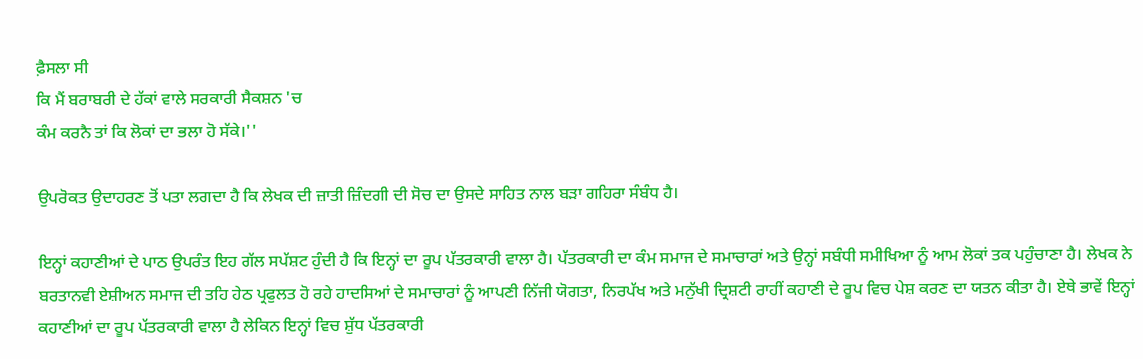ਫ਼ੈਸਲਾ ਸੀ
ਕਿ ਮੈਂ ਬਰਾਬਰੀ ਦੇ ਹੱਕਾਂ ਵਾਲੇ ਸਰਕਾਰੀ ਸੈਕਸ਼ਨ 'ਚ
ਕੰਮ ਕਰਨੈ ਤਾਂ ਕਿ ਲੋਕਾਂ ਦਾ ਭਲਾ ਹੋ ਸੱਕੇ।''

ਉਪਰੋਕਤ ਉਦਾਹਰਣ ਤੋਂ ਪਤਾ ਲਗਦਾ ਹੈ ਕਿ ਲੇਖਕ ਦੀ ਜ਼ਾਤੀ ਜ਼ਿੰਦਗੀ ਦੀ ਸੋਚ ਦਾ ਉਸਦੇ ਸਾਹਿਤ ਨਾਲ ਬੜਾ ਗਹਿਰਾ ਸੰਬੰਧ ਹੈ।

ਇਨ੍ਹਾਂ ਕਹਾਣੀਆਂ ਦੇ ਪਾਠ ਉਪਰੰਤ ਇਹ ਗੱਲ ਸਪੱਸ਼ਟ ਹੁੰਦੀ ਹੈ ਕਿ ਇਨ੍ਹਾਂ ਦਾ ਰੂਪ ਪੱਤਰਕਾਰੀ ਵਾਲਾ ਹੈ। ਪੱਤਰਕਾਰੀ ਦਾ ਕੰਮ ਸਮਾਜ ਦੇ ਸਮਾਚਾਰਾਂ ਅਤੇ ਉਨ੍ਹਾਂ ਸਬੰਧੀ ਸਮੀਖਿਆ ਨੂੰ ਆਮ ਲੋਕਾਂ ਤਕ ਪਹੁੰਚਾਣਾ ਹੈ। ਲੇਖਕ ਨੇ ਬਰਤਾਨਵੀ ਏਸ਼ੀਅਨ ਸਮਾਜ ਦੀ ਤਹਿ ਹੇਠ ਪ੍ਰਫੁਲਤ ਹੋ ਰਹੇ ਹਾਦਸਿਆਂ ਦੇ ਸਮਾਚਾਰਾਂ ਨੂੰ ਆਪਣੀ ਨਿੱਜੀ ਯੋਗਤਾ, ਨਿਰਪੱਖ ਅਤੇ ਮਨੁੱਖੀ ਦ੍ਰਿਸ਼ਟੀ ਰਾਹੀਂ ਕਹਾਣੀ ਦੇ ਰੂਪ ਵਿਚ ਪੇਸ਼ ਕਰਣ ਦਾ ਯਤਨ ਕੀਤਾ ਹੈ। ਏਥੇ ਭਾਵੇਂ ਇਨ੍ਹਾਂ ਕਹਾਣੀਆਂ ਦਾ ਰੂਪ ਪੱਤਰਕਾਰੀ ਵਾਲਾ ਹੈ ਲੇਕਿਨ ਇਨ੍ਹਾਂ ਵਿਚ ਸ਼ੁੱਧ ਪੱਤਰਕਾਰੀ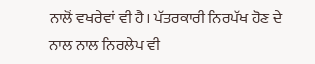ਨਾਲੋਂ ਵਖਰੇਵਾਂ ਵੀ ਹੈ। ਪੱਤਰਕਾਰੀ ਨਿਰਪੱਖ ਹੋਣ ਦੇ ਨਾਲ ਨਾਲ ਨਿਰਲੇਪ ਵੀ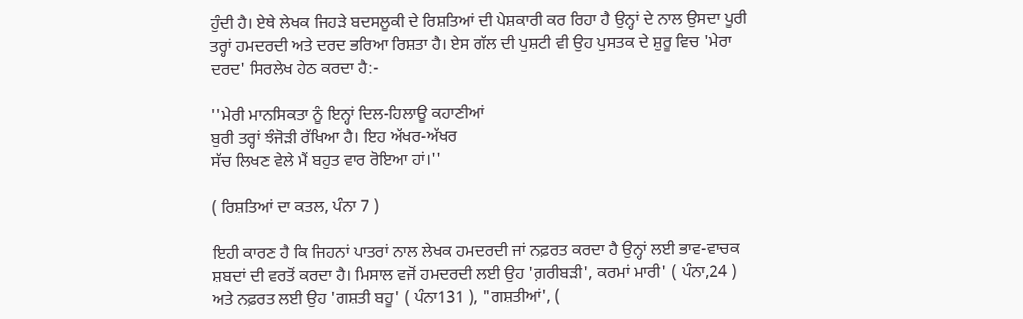ਹੁੰਦੀ ਹੈ। ਏਥੇ ਲੇਖਕ ਜਿਹੜੇ ਬਦਸਲੂਕੀ ਦੇ ਰਿਸ਼ਤਿਆਂ ਦੀ ਪੇਸ਼ਕਾਰੀ ਕਰ ਰਿਹਾ ਹੈ ਉਨ੍ਹਾਂ ਦੇ ਨਾਲ ਉਸਦਾ ਪੂਰੀ ਤਰ੍ਹਾਂ ਹਮਦਰਦੀ ਅਤੇ ਦਰਦ ਭਰਿਆ ਰਿਸ਼ਤਾ ਹੈ। ਏਸ ਗੱਲ ਦੀ ਪੁਸ਼ਟੀ ਵੀ ਉਹ ਪੁਸਤਕ ਦੇ ਸ਼ੁਰੂ ਵਿਚ 'ਮੇਰਾ ਦਰਦ' ਸਿਰਲੇਖ ਹੇਠ ਕਰਦਾ ਹੈ:-

''ਮੇਰੀ ਮਾਨਸਿਕਤਾ ਨੂੰ ਇਨ੍ਹਾਂ ਦਿਲ-ਹਿਲਾਊ ਕਹਾਣੀਆਂ
ਬੁਰੀ ਤਰ੍ਹਾਂ ਝੰਜੋੜੀ ਰੱਖਿਆ ਹੈ। ਇਹ ਅੱਖਰ-ਅੱਖਰ
ਸੱਚ ਲਿਖਣ ਵੇਲੇ ਮੈਂ ਬਹੁਤ ਵਾਰ ਰੋਇਆ ਹਾਂ।''

( ਰਿਸ਼ਤਿਆਂ ਦਾ ਕਤਲ, ਪੰਨਾ 7 )

ਇਹੀ ਕਾਰਣ ਹੈ ਕਿ ਜਿਹਨਾਂ ਪਾਤਰਾਂ ਨਾਲ ਲੇਖਕ ਹਮਦਰਦੀ ਜਾਂ ਨਫ਼ਰਤ ਕਰਦਾ ਹੈ ਉਨ੍ਹਾਂ ਲਈ ਭਾਵ-ਵਾਚਕ ਸ਼ਬਦਾਂ ਦੀ ਵਰਤੋਂ ਕਰਦਾ ਹੈ। ਮਿਸਾਲ ਵਜੋਂ ਹਮਦਰਦੀ ਲਈ ਉਹ 'ਗ਼ਰੀਬੜੀ', ਕਰਮਾਂ ਮਾਰੀ' ( ਪੰਨਾ,24 ) ਅਤੇ ਨਫ਼ਰਤ ਲਈ ਉਹ 'ਗਸ਼ਤੀ ਬਹੂ' ( ਪੰਨਾ131 ), "ਗਸ਼ਤੀਆਂ', (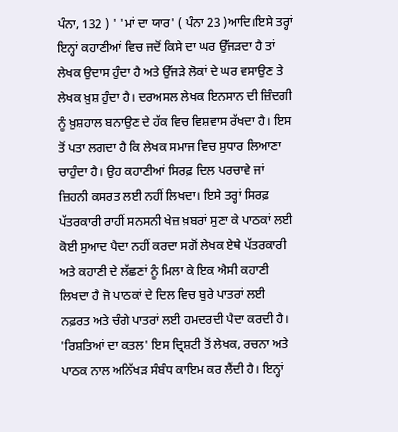ਪੰਨਾ, 132 ) ' 'ਮਾਂ ਦਾ ਯਾਰ' ( ਪੰਨਾ 23 )ਆਦਿ।ਇਸੇ ਤਰ੍ਹਾਂ ਇਨ੍ਹਾਂ ਕਹਾਣੀਆਂ ਵਿਚ ਜਦੋਂ ਕਿਸੇ ਦਾ ਘਰ ਉੱਜੜਦਾ ਹੈ ਤਾਂ ਲੇਖਕ ਉਦਾਸ ਹੁੰਦਾ ਹੈ ਅਤੇ ਉੱਜੜੇ ਲੋਕਾਂ ਦੇ ਘਰ ਵਸਾਉਣ ਤੇ ਲੇਖਕ ਖ਼ੁਸ਼ ਹੁੰਦਾ ਹੈ। ਦਰਅਸਲ ਲੇਖਕ ਇਨਸਾਨ ਦੀ ਜ਼ਿੰਦਗੀ ਨੂੰ ਖ਼ੁਸ਼ਹਾਲ ਬਨਾਉਣ ਦੇ ਹੱਕ ਵਿਚ ਵਿਸ਼ਵਾਸ ਰੱਖਦਾ ਹੈ। ਇਸ ਤੋਂ ਪਤਾ ਲਗਦਾ ਹੈ ਕਿ ਲੇਖਕ ਸਮਾਜ ਵਿਚ ਸੁਧਾਰ ਲਿਆਣਾ ਚਾਹੁੰਦਾ ਹੈ। ਉਹ ਕਹਾਣੀਆਂ ਸਿਰਫ਼ ਦਿਲ ਪਰਚਾਵੇ ਜਾਂ ਜ਼ਿਹਨੀ ਕਸਰਤ ਲਈ ਨਹੀਂ ਲਿਖਦਾ। ਇਸੇ ਤਰ੍ਹਾਂ ਸਿਰਫ਼ ਪੱਤਰਕਾਰੀ ਰਾਹੀਂ ਸਨਸਨੀ ਖੇਜ਼ ਖ਼ਬਰਾਂ ਸੁਣਾ ਕੇ ਪਾਠਕਾਂ ਲਈ ਕੋਈ ਸੁਆਦ ਪੈਦਾ ਨਹੀਂ ਕਰਦਾ ਸਗੋਂ ਲੇਖਕ ਏਥੇ ਪੱਤਰਕਾਰੀ ਅਤੇ ਕਹਾਣੀ ਦੇ ਲੱਛਣਾਂ ਨੂੰ ਮਿਲਾ ਕੇ ਇਕ ਐਸੀ ਕਹਾਣੀ ਲਿਖਦਾ ਹੈ ਜੋ ਪਾਠਕਾਂ ਦੇ ਦਿਲ ਵਿਚ ਬੁਰੇ ਪਾਤਰਾਂ ਲਈ ਨਫ਼ਰਤ ਅਤੇ ਚੰਗੇ ਪਾਤਰਾਂ ਲਈ ਹਮਦਰਦੀ ਪੈਦਾ ਕਰਦੀ ਹੈ। 'ਰਿਸ਼ਤਿਆਂ ਦਾ ਕਤਲ' ਇਸ ਦ੍ਰਿਸ਼ਟੀ ਤੋਂ ਲੇਖਕ, ਰਚਨਾ ਅਤੇ ਪਾਠਕ ਨਾਲ ਅਨਿੱਖੜ ਸੰਬੰਧ ਕਾਇਮ ਕਰ ਲੈਂਦੀ ਹੈ। ਇਨ੍ਹਾਂ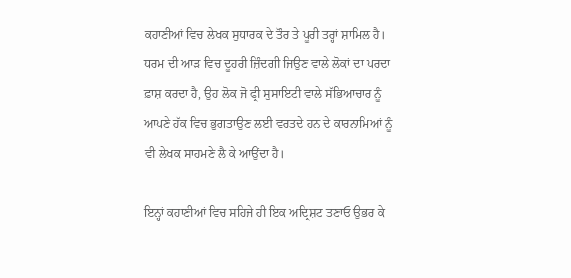ਕਹਾਣੀਆਂ ਵਿਚ ਲੇਖਕ ਸੁਧਾਰਕ ਦੇ ਤੌਰ ਤੇ ਪੂਰੀ ਤਰ੍ਹਾਂ ਸ਼ਾਮਿਲ ਹੈ। ਧਰਮ ਦੀ ਆੜ ਵਿਚ ਦੂਹਰੀ ਜ਼ਿੰਦਗੀ ਜਿਉਣ ਵਾਲੇ ਲੋਕਾਂ ਦਾ ਪਰਦਾ ਫ਼ਾਸ਼ ਕਰਦਾ ਹੈ, ਉਹ ਲੋਕ ਜੋ ਫ੍ਰੀ ਸੁਸਾਇਟੀ ਵਾਲੇ ਸੱਭਿਆਚਾਰ ਨੂੰ ਆਪਣੇ ਹੱਕ ਵਿਚ ਭੁਗਤਾਉਣ ਲਈ ਵਰਤਦੇ ਹਨ ਦੇ ਕਾਰਨਾਮਿਆਂ ਨੂੰ ਵੀ ਲੇਖਕ ਸਾਹਮਣੇ ਲੈ ਕੇ ਆਉਂਦਾ ਹੈ।

ਇਨ੍ਹਾਂ ਕਹਾਣੀਆਂ ਵਿਚ ਸਹਿਜੇ ਹੀ ਇਕ ਅਦ੍ਰਿਸ਼ਟ ਤਣਾਓ ਉਭਰ ਕੇ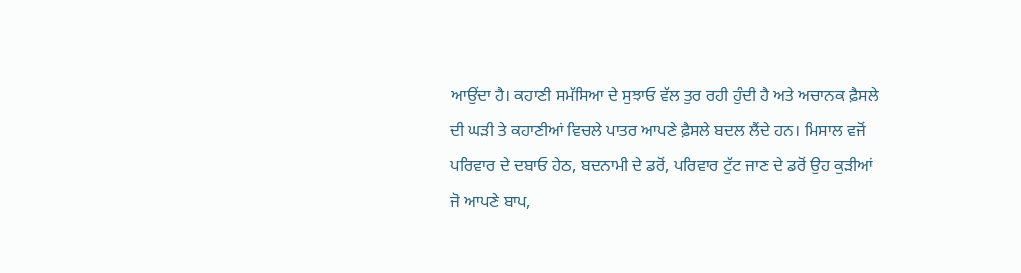ਆਉਂਦਾ ਹੈ। ਕਹਾਣੀ ਸਮੱਸਿਆ ਦੇ ਸੁਝਾਓ ਵੱਲ ਤੁਰ ਰਹੀ ਹੁੰਦੀ ਹੈ ਅਤੇ ਅਚਾਨਕ ਫ਼ੈਸਲੇ ਦੀ ਘੜੀ ਤੇ ਕਹਾਣੀਆਂ ਵਿਚਲੇ ਪਾਤਰ ਆਪਣੇ ਫ਼ੈਸਲੇ ਬਦਲ ਲੈਂਦੇ ਹਨ। ਮਿਸਾਲ ਵਜੋਂ ਪਰਿਵਾਰ ਦੇ ਦਬਾਓ ਹੇਠ, ਬਦਨਾਮੀ ਦੇ ਡਰੋਂ, ਪਰਿਵਾਰ ਟੁੱਟ ਜਾਣ ਦੇ ਡਰੋਂ ਉਹ ਕੁੜੀਆਂ ਜੋ ਆਪਣੇ ਬਾਪ,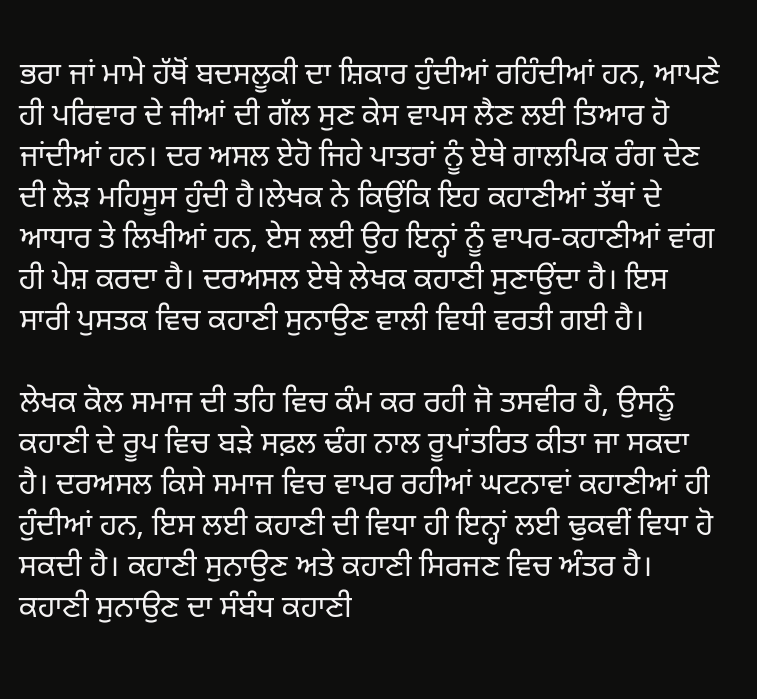ਭਰਾ ਜਾਂ ਮਾਮੇ ਹੱਥੋਂ ਬਦਸਲੂਕੀ ਦਾ ਸ਼ਿਕਾਰ ਹੁੰਦੀਆਂ ਰਹਿੰਦੀਆਂ ਹਨ, ਆਪਣੇ ਹੀ ਪਰਿਵਾਰ ਦੇ ਜੀਆਂ ਦੀ ਗੱਲ ਸੁਣ ਕੇਸ ਵਾਪਸ ਲੈਣ ਲਈ ਤਿਆਰ ਹੋ ਜਾਂਦੀਆਂ ਹਨ। ਦਰ ਅਸਲ ਏਹੋ ਜਿਹੇ ਪਾਤਰਾਂ ਨੂੰ ਏਥੇ ਗਾਲਪਿਕ ਰੰਗ ਦੇਣ ਦੀ ਲੋੜ ਮਹਿਸੂਸ ਹੁੰਦੀ ਹੈ।ਲੇਖਕ ਨੇ ਕਿਉਂਕਿ ਇਹ ਕਹਾਣੀਆਂ ਤੱਥਾਂ ਦੇ ਆਧਾਰ ਤੇ ਲਿਖੀਆਂ ਹਨ, ਏਸ ਲਈ ਉਹ ਇਨ੍ਹਾਂ ਨੂੰ ਵਾਪਰ-ਕਹਾਣੀਆਂ ਵਾਂਗ ਹੀ ਪੇਸ਼ ਕਰਦਾ ਹੈ। ਦਰਅਸਲ ਏਥੇ ਲੇਖਕ ਕਹਾਣੀ ਸੁਣਾਉਂਦਾ ਹੈ। ਇਸ ਸਾਰੀ ਪੁਸਤਕ ਵਿਚ ਕਹਾਣੀ ਸੁਨਾਉਣ ਵਾਲੀ ਵਿਧੀ ਵਰਤੀ ਗਈ ਹੈ।

ਲੇਖਕ ਕੋਲ ਸਮਾਜ ਦੀ ਤਹਿ ਵਿਚ ਕੰਮ ਕਰ ਰਹੀ ਜੋ ਤਸਵੀਰ ਹੈ, ਉਸਨੂੰ ਕਹਾਣੀ ਦੇ ਰੂਪ ਵਿਚ ਬੜੇ ਸਫ਼ਲ ਢੰਗ ਨਾਲ ਰੂਪਾਂਤਰਿਤ ਕੀਤਾ ਜਾ ਸਕਦਾ ਹੈ। ਦਰਅਸਲ ਕਿਸੇ ਸਮਾਜ ਵਿਚ ਵਾਪਰ ਰਹੀਆਂ ਘਟਨਾਵਾਂ ਕਹਾਣੀਆਂ ਹੀ ਹੁੰਦੀਆਂ ਹਨ, ਇਸ ਲਈ ਕਹਾਣੀ ਦੀ ਵਿਧਾ ਹੀ ਇਨ੍ਹਾਂ ਲਈ ਢੁਕਵੀਂ ਵਿਧਾ ਹੋ ਸਕਦੀ ਹੈ। ਕਹਾਣੀ ਸੁਨਾਉਣ ਅਤੇ ਕਹਾਣੀ ਸਿਰਜਣ ਵਿਚ ਅੰਤਰ ਹੈ। ਕਹਾਣੀ ਸੁਨਾਉਣ ਦਾ ਸੰਬੰਧ ਕਹਾਣੀ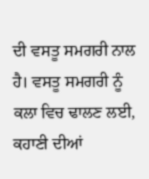ਦੀ ਵਸਤੂ ਸਮਗਰੀ ਨਾਲ ਹੈ। ਵਸਤੂ ਸਮਗਰੀ ਨੂੰ ਕਲਾ ਵਿਚ ਢਾਲਣ ਲਈ, ਕਹਾਣੀ ਦੀਆਂ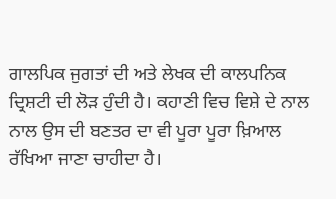ਗਾਲਪਿਕ ਜੁਗਤਾਂ ਦੀ ਅਤੇ ਲੇਖਕ ਦੀ ਕਾਲਪਨਿਕ ਦ੍ਰਿਸ਼ਟੀ ਦੀ ਲੋੜ ਹੁੰਦੀ ਹੈ। ਕਹਾਣੀ ਵਿਚ ਵਿਸ਼ੇ ਦੇ ਨਾਲ ਨਾਲ ਉਸ ਦੀ ਬਣਤਰ ਦਾ ਵੀ ਪੂਰਾ ਪੂਰਾ ਖ਼ਿਆਲ ਰੱਖਿਆ ਜਾਣਾ ਚਾਹੀਦਾ ਹੈ।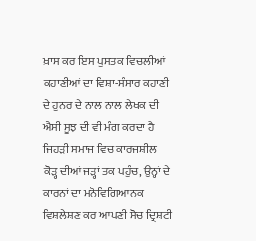ਖ਼ਾਸ ਕਰ ਇਸ ਪੁਸਤਕ ਵਿਚਲੀਆਂ ਕਹਾਣੀਆਂ ਦਾ ਵਿਸ਼ਾ-ਸੰਸਾਰ ਕਹਾਣੀ ਦੇ ਹੁਨਰ ਦੇ ਨਾਲ ਨਾਲ ਲੇਖਕ ਦੀ ਐਸੀ ਸੂਝ ਦੀ ਵੀ ਮੰਗ ਕਰਦਾ ਹੈ ਜਿਹੜੀ ਸਮਾਜ ਵਿਚ ਕਾਰਜਸ਼ੀਲ ਕੋੜ੍ਹ ਦੀਆਂ ਜੜ੍ਹਾਂ ਤਕ ਪਹੁੰਚ, ਉਨ੍ਹਾਂ ਦੇ ਕਾਰਨਾਂ ਦਾ ਮਨੋਵਿਗਿਆਨਕ ਵਿਸ਼ਲੇਸ਼ਣ ਕਰ ਆਪਣੀ ਸੋਚ ਦ੍ਰਿਸ਼ਟੀ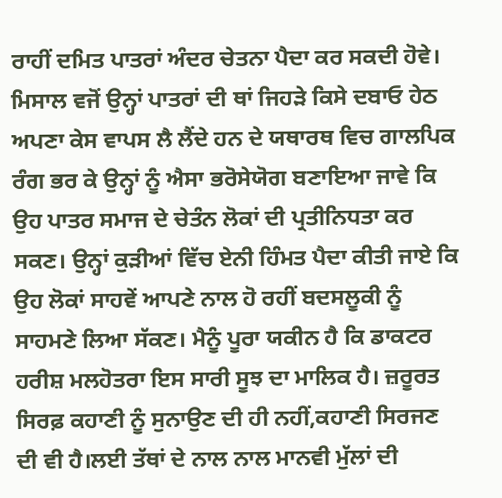ਰਾਹੀਂ ਦਮਿਤ ਪਾਤਰਾਂ ਅੰਦਰ ਚੇਤਨਾ ਪੈਦਾ ਕਰ ਸਕਦੀ ਹੋਵੇ। ਮਿਸਾਲ ਵਜੋਂ ਉਨ੍ਹਾਂ ਪਾਤਰਾਂ ਦੀ ਥਾਂ ਜਿਹੜੇ ਕਿਸੇ ਦਬਾਓ ਹੇਠ ਅਪਣਾ ਕੇਸ ਵਾਪਸ ਲੈ ਲੈਂਦੇ ਹਨ ਦੇ ਯਥਾਰਥ ਵਿਚ ਗਾਲਪਿਕ ਰੰਗ ਭਰ ਕੇ ਉਨ੍ਹਾਂ ਨੂੰ ਐਸਾ ਭਰੋਸੇਯੋਗ ਬਣਾਇਆ ਜਾਵੇ ਕਿ ਉਹ ਪਾਤਰ ਸਮਾਜ ਦੇ ਚੇਤੰਨ ਲੋਕਾਂ ਦੀ ਪ੍ਰਤੀਨਿਧਤਾ ਕਰ ਸਕਣ। ਉਨ੍ਹਾਂ ਕੁੜੀਆਂ ਵਿੱਚ ਏਨੀ ਹਿੰਮਤ ਪੈਦਾ ਕੀਤੀ ਜਾਏ ਕਿ ਉਹ ਲੋਕਾਂ ਸਾਹਵੇਂ ਆਪਣੇ ਨਾਲ ਹੋ ਰਹੀਂ ਬਦਸਲੂਕੀ ਨੂੰ ਸਾਹਮਣੇ ਲਿਆ ਸੱਕਣ। ਮੈਨੂੰ ਪੂਰਾ ਯਕੀਨ ਹੈ ਕਿ ਡਾਕਟਰ ਹਰੀਸ਼ ਮਲਹੋਤਰਾ ਇਸ ਸਾਰੀ ਸੂਝ ਦਾ ਮਾਲਿਕ ਹੈ। ਜ਼ਰੂਰਤ ਸਿਰਫ਼ ਕਹਾਣੀ ਨੂੰ ਸੁਨਾਉਣ ਦੀ ਹੀ ਨਹੀਂ,ਕਹਾਣੀ ਸਿਰਜਣ ਦੀ ਵੀ ਹੈ।ਲਈ ਤੱਥਾਂ ਦੇ ਨਾਲ ਨਾਲ ਮਾਨਵੀ ਮੁੱਲਾਂ ਦੀ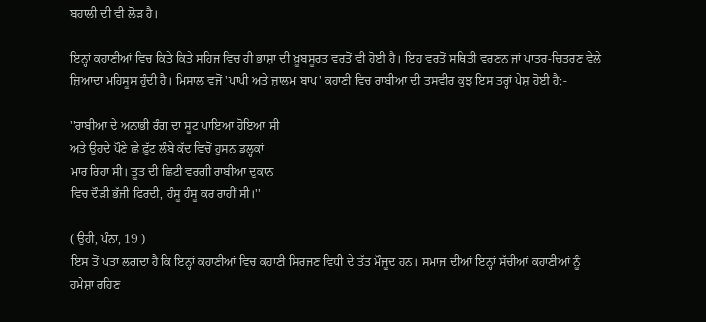ਬਹਾਲੀ ਦੀ ਵੀ ਲੋੜ ਹੈ।

ਇਨ੍ਹਾਂ ਕਹਾਣੀਆਂ ਵਿਚ ਕਿਤੇ ਕਿਤੇ ਸਹਿਜ ਵਿਚ ਹੀ ਭਾਸ਼ਾ ਦੀ ਖ਼ੂਬਸੂਰਤ ਵਰਤੋਂ ਵੀ ਹੋਈ ਹੈ। ਇਹ ਵਰਤੋਂ ਸਥਿਤੀ ਵਰਣਨ ਜਾਂ ਪਾਤਰ-ਚਿਤਰਣ ਵੇਲੇ ਜ਼ਿਆਦਾ ਮਹਿਸੂਸ ਹੁੰਦੀ ਹੈ। ਮਿਸਾਲ ਵਜੋਂ 'ਪਾਪੀ ਅਤੇ ਜ਼ਾਲਮ ਬਾਪ' ਕਹਾਣੀ ਵਿਚ ਰਾਬੀਆ ਦੀ ਤਸਵੀਰ ਕੁਝ ਇਸ ਤਰ੍ਹਾਂ ਪੇਸ਼ ਹੋਈ ਹੈ:-

''ਰਾਬੀਆ ਦੇ ਅਨਾਭੀ ਰੰਗ ਦਾ ਸੂਟ ਪਾਇਆ ਹੋਇਆ ਸੀ
ਅਤੇ ਉਹਦੇ ਪੌਣੇ ਛੇ ਫ਼ੁੱਟ ਲੰਬੇ ਕੱਦ ਵਿਚੋਂ ਹੁਸਨ ਡਲ੍ਹਕਾਂ
ਮਾਰ ਰਿਹਾ ਸੀ। ਤੂਤ ਦੀ ਛਿਟੀ ਵਰਗੀ ਰਾਬੀਆ ਦੁਕਾਨ
ਵਿਚ ਦੌੜੀ ਭੱਜੀ ਫਿਰਦੀ, ਹੰਸੂ ਹੰਸੂ ਕਰ ਰਾਹੀਂ ਸੀ।''

( ਉਹੀ, ਪੰਨਾ, 19 )
ਇਸ ਤੋਂ ਪਤਾ ਲਗਦਾ ਹੈ ਕਿ ਇਨ੍ਹਾਂ ਕਹਾਣੀਆਂ ਵਿਚ ਕਹਾਣੀ ਸਿਰਜਣ ਵਿਧੀ ਦੇ ਤੱਤ ਮੌਜੂਦ ਹਨ। ਸਮਾਜ ਦੀਆਂ ਇਨ੍ਹਾਂ ਸੱਚੀਆਂ ਕਹਾਣੀਆਂ ਨੂੰ ਹਮੇਸ਼ਾ ਰਹਿਣ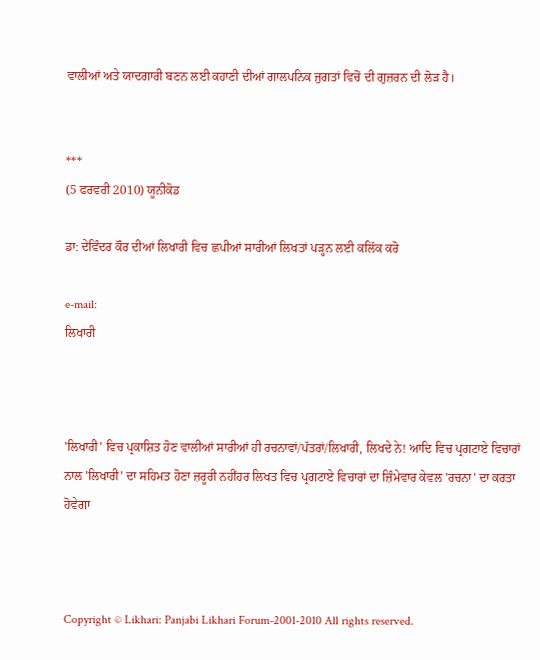ਵਾਲੀਆਂ ਅਤੇ ਯਾਦਗਾਰੀ ਬਣਨ ਲਈ ਕਹਾਣੀ ਦੀਆਂ ਗਾਲਪਨਿਕ ਜੁਗਤਾਂ ਵਿਚੋਂ ਦੀ ਗੁਜ਼ਰਨ ਦੀ ਲੋੜ ਹੈ।


***
(5 ਫਰਵਰੀ 2010) ਯੂਨੀਕੋਡ

ਡਾ: ਦੇਵਿੰਦਰ ਕੌਰ ਦੀਆਂ ਲਿਖਾਰੀ ਵਿਚ ਛਪੀਆਂ ਸਾਰੀਆਂ ਲਿਖਤਾਂ ਪੜ੍ਹਨ ਲਈ ਕਲਿੱਕ ਕਰੋ

e-mail:
ਲਿਖਾਰੀ



'ਲਿਖਾਰੀ' ਵਿਚ ਪ੍ਰਕਾਸ਼ਿਤ ਹੋਣ ਵਾਲੀਆਂ ਸਾਰੀਆਂ ਹੀ ਰਚਨਾਵਾਂ/ਪੱਤਰਾਂ/ਲਿਖਾਰੀ, ਲਿਖਦੇ ਨੇ! ਆਦਿ ਵਿਚ ਪ੍ਰਗਟਾਏ ਵਿਚਾਰਾਂ ਨਾਲ 'ਲਿਖਾਰੀ' ਦਾ ਸਹਿਮਤ ਹੋਣਾ ਜ਼ਰੂਰੀ ਨਹੀਂਹਰ ਲਿਖਤ ਵਿਚ ਪ੍ਰਗਟਾਏ ਵਿਚਾਰਾਂ ਦਾ ਜ਼ਿੰਮੇਵਾਰ ਕੇਵਲ 'ਰਚਨਾ' ਦਾ ਕਰਤਾ ਹੋਵੇਗਾ



Copyright © Likhari: Panjabi Likhari Forum-2001-2010 All rights reserved.